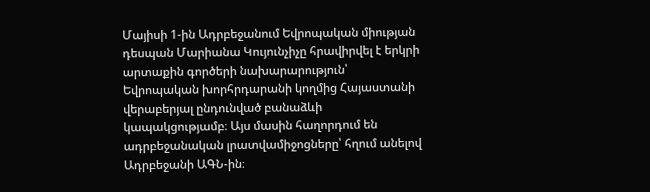Մայիսի 1-ին Ադրբեջանում Եվրոպական միության դեսպան Մարիանա Կույունչիչը հրավիրվել է երկրի արտաքին գործերի նախարարություն՝ Եվրոպական խորհրդարանի կողմից Հայաստանի վերաբերյալ ընդունված բանաձևի կապակցությամբ։ Այս մասին հաղորդում են ադրբեջանական լրատվամիջոցները՝ հղում անելով Ադրբեջանի ԱԳՆ-ին։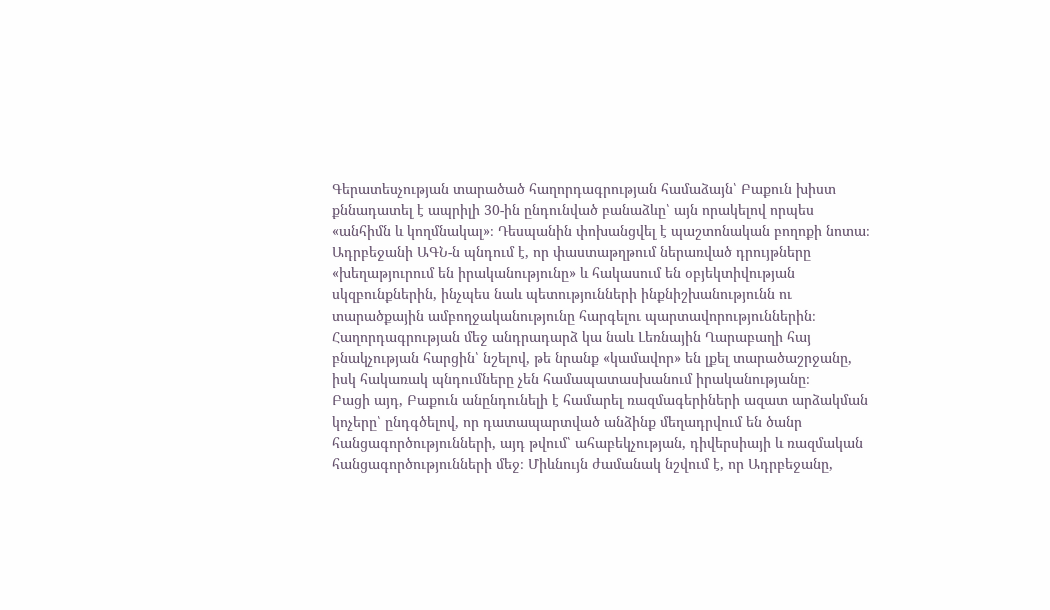Գերատեսչության տարածած հաղորդագրության համաձայն՝ Բաքուն խիստ քննադատել է ապրիլի 30-ին ընդունված բանաձևը՝ այն որակելով որպես «անհիմն և կողմնակալ»։ Դեսպանին փոխանցվել է պաշտոնական բողոքի նոտա։
Ադրբեջանի ԱԳՆ-ն պնդում է, որ փաստաթղթում ներառված դրույթները «խեղաթյուրում են իրականությունը» և հակասում են օբյեկտիվության սկզբունքներին, ինչպես նաև պետությունների ինքնիշխանությունն ու տարածքային ամբողջականությունը հարգելու պարտավորություններին։
Հաղորդագրության մեջ անդրադարձ կա նաև Լեռնային Ղարաբաղի հայ բնակչության հարցին՝ նշելով, թե նրանք «կամավոր» են լքել տարածաշրջանը, իսկ հակառակ պնդումները չեն համապատասխանում իրականությանը։
Բացի այդ, Բաքուն անընդունելի է համարել ռազմագերիների ազատ արձակման կոչերը՝ ընդգծելով, որ դատապարտված անձինք մեղադրվում են ծանր հանցագործությունների, այդ թվում՝ ահաբեկչության, դիվերսիայի և ռազմական հանցագործությունների մեջ։ Միևնույն ժամանակ նշվում է, որ Ադրբեջանը,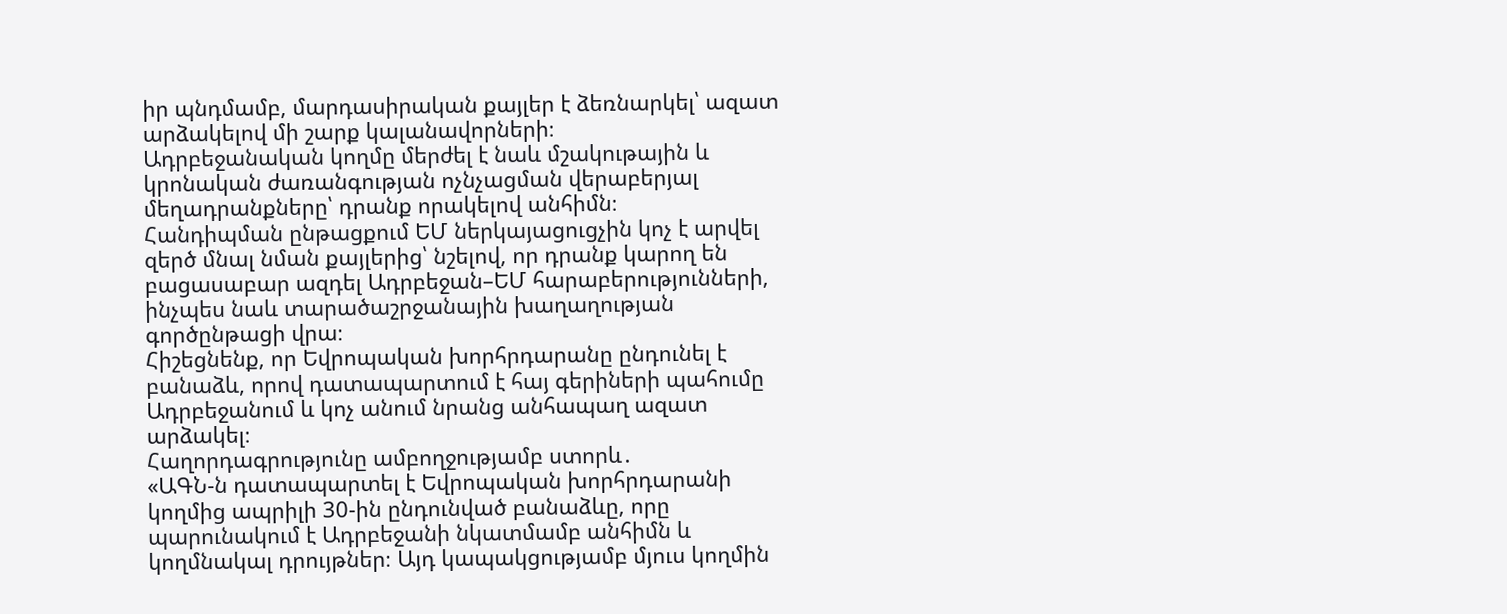իր պնդմամբ, մարդասիրական քայլեր է ձեռնարկել՝ ազատ արձակելով մի շարք կալանավորների։
Ադրբեջանական կողմը մերժել է նաև մշակութային և կրոնական ժառանգության ոչնչացման վերաբերյալ մեղադրանքները՝ դրանք որակելով անհիմն։
Հանդիպման ընթացքում ԵՄ ներկայացուցչին կոչ է արվել զերծ մնալ նման քայլերից՝ նշելով, որ դրանք կարող են բացասաբար ազդել Ադրբեջան–ԵՄ հարաբերությունների, ինչպես նաև տարածաշրջանային խաղաղության գործընթացի վրա։
Հիշեցնենք, որ Եվրոպական խորհրդարանը ընդունել է բանաձև, որով դատապարտում է հայ գերիների պահումը Ադրբեջանում և կոչ անում նրանց անհապաղ ազատ արձակել։
Հաղորդագրությունը ամբողջությամբ ստորև․
«ԱԳՆ-ն դատապարտել է Եվրոպական խորհրդարանի կողմից ապրիլի 30-ին ընդունված բանաձևը, որը պարունակում է Ադրբեջանի նկատմամբ անհիմն և կողմնակալ դրույթներ։ Այդ կապակցությամբ մյուս կողմին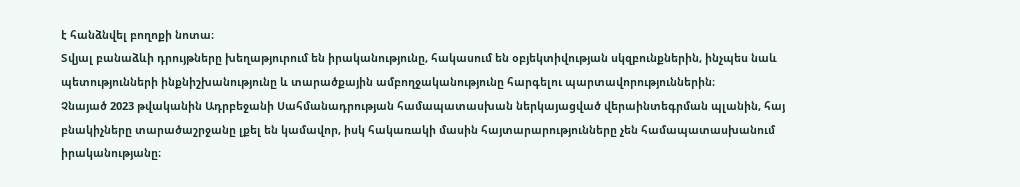է հանձնվել բողոքի նոտա։
Տվյալ բանաձևի դրույթները խեղաթյուրում են իրականությունը, հակասում են օբյեկտիվության սկզբունքներին, ինչպես նաև պետությունների ինքնիշխանությունը և տարածքային ամբողջականությունը հարգելու պարտավորություններին։
Չնայած 2023 թվականին Ադրբեջանի Սահմանադրության համապատասխան ներկայացված վերաինտեգրման պլանին, հայ բնակիչները տարածաշրջանը լքել են կամավոր, իսկ հակառակի մասին հայտարարությունները չեն համապատասխանում իրականությանը։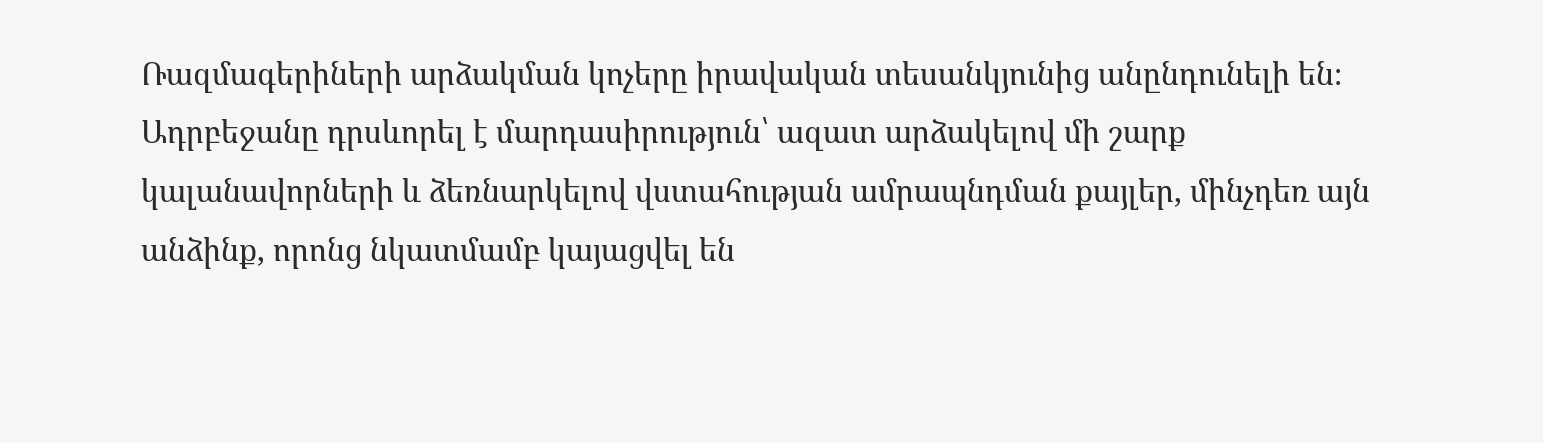Ռազմագերիների արձակման կոչերը իրավական տեսանկյունից անընդունելի են։ Ադրբեջանը դրսևորել է մարդասիրություն՝ ազատ արձակելով մի շարք կալանավորների և ձեռնարկելով վստահության ամրապնդման քայլեր, մինչդեռ այն անձինք, որոնց նկատմամբ կայացվել են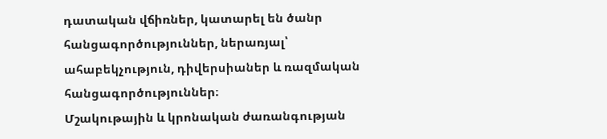դատական վճիռներ, կատարել են ծանր հանցագործություններ, ներառյալ՝ ահաբեկչություն, դիվերսիաներ և ռազմական հանցագործություններ։
Մշակութային և կրոնական ժառանգության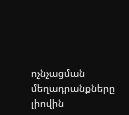ոչնչացման մեղադրանքները լիովին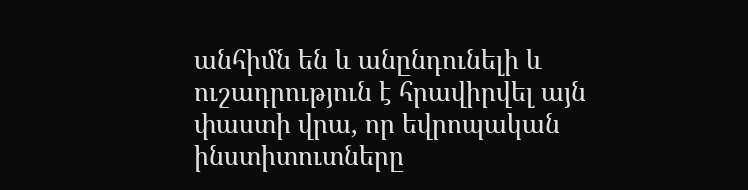անհիմն են և անընդունելի և ուշադրություն է հրավիրվել այն փաստի վրա, որ եվրոպական ինստիտուտները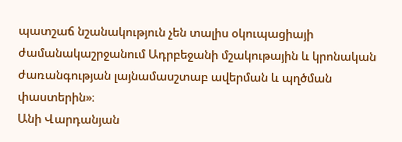պատշաճ նշանակություն չեն տալիս օկուպացիայի ժամանակաշրջանում Ադրբեջանի մշակութային և կրոնական ժառանգության լայնամասշտաբ ավերման և պղծման փաստերին»։
Անի Վարդանյան